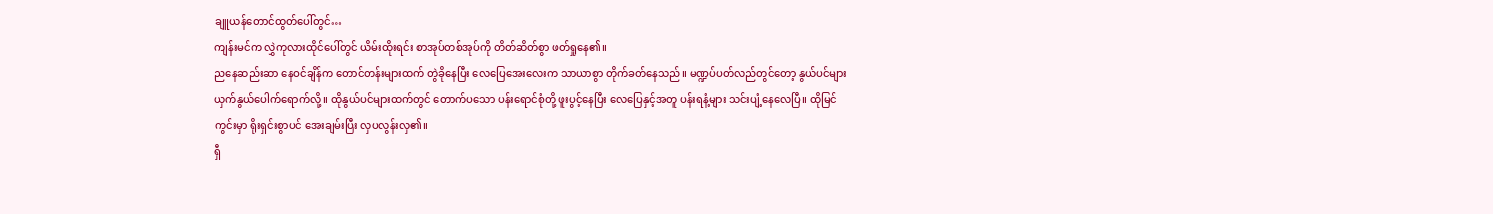ချူယန်တောင်ထွတ်ပေါ်တွင်…
ကျန်းမင်က လွှဲကုလားထိုင်ပေါ်တွင် ယိမ်းထိုးရင်း စာအုပ်တစ်အုပ်ကို တိတ်ဆိတ်စွာ ဖတ်ရှုနေ၏။
ညနေဆည်းဆာ နေဝင်ချိန်က တောင်တန်းများထက် တွဲခိုနေပြီး လေပြေအေးလေးက သာယာစွာ တိုက်ခတ်နေသည်။ မဏ္ဍပ်ပတ်လည်တွင်တော့ နွယ်ပင်များ ယှက်နွယ်ပေါက်ရောက်လို့။ ထိုနွယ်ပင်များထက်တွင် တောက်ပသော ပန်းရောင်စုံတို့ ဖူးပွင့်နေပြီး လေပြေနှင့်အတူ ပန်းရနံ့များ သင်းပျံ့နေလေပြီ။ ထိုမြင်ကွင်းမှာ ရိုးရှင်းစွာပင် အေးချမ်းပြီး လှပလွန်းလှ၏။
ရှီ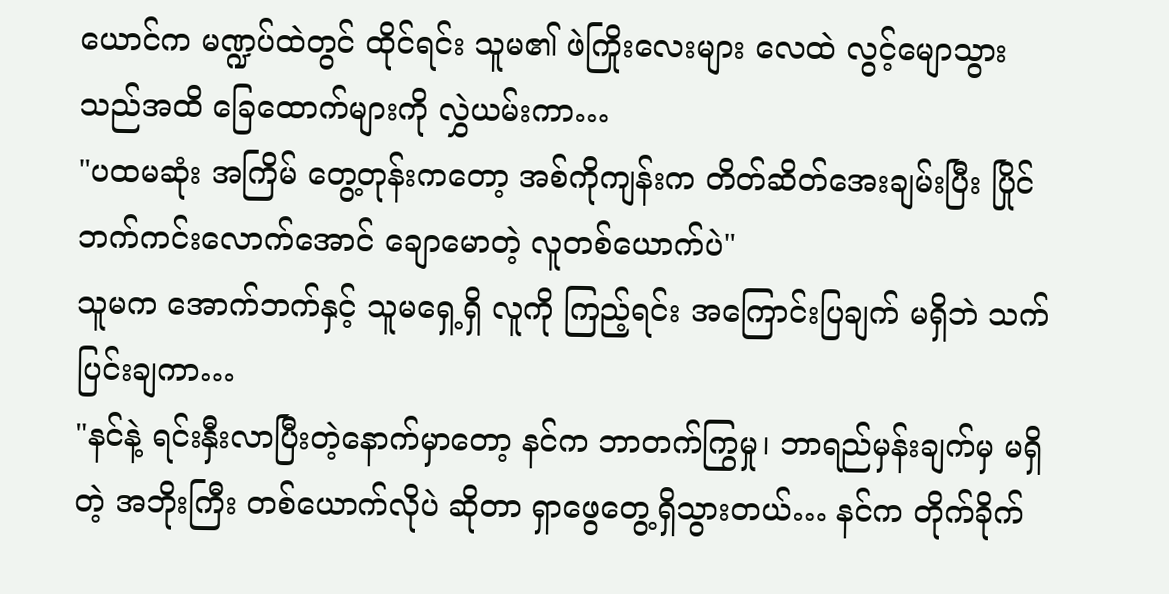ယောင်က မဏ္ဍပ်ထဲတွင် ထိုင်ရင်း သူမ၏ ဖဲကြိုးလေးများ လေထဲ လွင့်မျောသွားသည်အထိ ခြေထောက်များကို လွှဲယမ်းကာ…
"ပထမဆုံး အကြိမ် တွေ့တုန်းကတော့ အစ်ကိုကျန်းက တိတ်ဆိတ်အေးချမ်းပြီး ပြိုင်ဘက်ကင်းလောက်အောင် ချောမောတဲ့ လူတစ်ယောက်ပဲ"
သူမက အောက်ဘက်နှင့် သူမရှေ့ရှိ လူကို ကြည့်ရင်း အကြောင်းပြချက် မရှိဘဲ သက်ပြင်းချကာ…
"နင်နဲ့ ရင်းနှီးလာပြီးတဲ့နောက်မှာတော့ နင်က ဘာတက်ကြွမှု၊ ဘာရည်မှန်းချက်မှ မရှိတဲ့ အဘိုးကြီး တစ်ယောက်လိုပဲ ဆိုတာ ရှာဖွေတွေ့ရှိသွားတယ်… နင်က တိုက်ခိုက်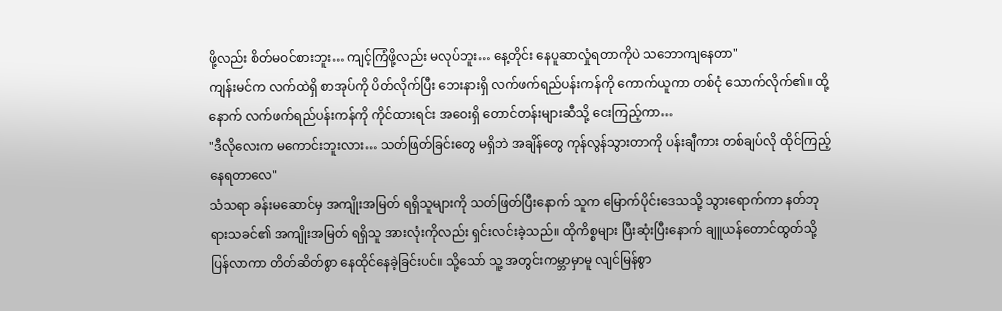ဖို့လည်း စိတ်မဝင်စားဘူး… ကျင့်ကြံဖို့လည်း မလုပ်ဘူး… နေ့တိုင်း နေပူဆာလှုံရတာကိုပဲ သဘောကျနေတာ"
ကျန်းမင်က လက်ထဲရှိ စာအုပ်ကို ပိတ်လိုက်ပြီး ဘေးနားရှိ လက်ဖက်ရည်ပန်းကန်ကို ကောက်ယူကာ တစ်ငုံ သောက်လိုက်၏။ ထို့နောက် လက်ဖက်ရည်ပန်းကန်ကို ကိုင်ထားရင်း အဝေးရှိ တောင်တန်းများဆီသို့ ငေးကြည့်ကာ…
"ဒီလိုလေးက မကောင်းဘူးလား… သတ်ဖြတ်ခြင်းတွေ မရှိဘဲ အချိန်တွေ ကုန်လွန်သွားတာကို ပန်းချီကား တစ်ချပ်လို ထိုင်ကြည့်နေရတာလေ"
သံသရာ ခန်းမဆောင်မှ အကျိုးအမြတ် ရရှိသူများကို သတ်ဖြတ်ပြီးနောက် သူက မြောက်ပိုင်းဒေသသို့ သွားရောက်ကာ နတ်ဘုရားသခင်၏ အကျိုးအမြတ် ရရှိသူ အားလုံးကိုလည်း ရှင်းလင်းခဲ့သည်။ ထိုကိစ္စများ ပြီးဆုံးပြီးနောက် ချူယန်တောင်ထွတ်သို့ ပြန်လာကာ တိတ်ဆိတ်စွာ နေထိုင်နေခဲ့ခြင်းပင်။ သို့သော် သူ့ အတွင်းကမ္ဘာမှာမူ လျင်မြန်စွာ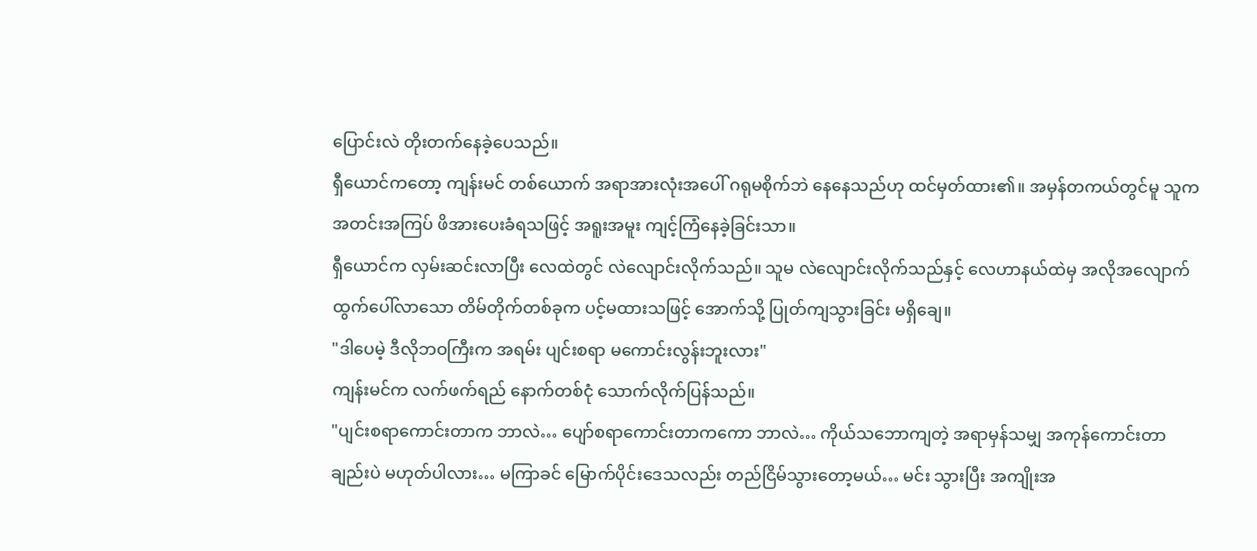ပြောင်းလဲ တိုးတက်နေခဲ့ပေသည်။
ရှီယောင်ကတော့ ကျန်းမင် တစ်ယောက် အရာအားလုံးအပေါ် ဂရုမစိုက်ဘဲ နေနေသည်ဟု ထင်မှတ်ထား၏။ အမှန်တကယ်တွင်မူ သူက အတင်းအကြပ် ဖိအားပေးခံရသဖြင့် အရူးအမူး ကျင့်ကြံနေခဲ့ခြင်းသာ။
ရှီယောင်က လှမ်းဆင်းလာပြီး လေထဲတွင် လဲလျောင်းလိုက်သည်။ သူမ လဲလျောင်းလိုက်သည်နှင့် လေဟာနယ်ထဲမှ အလိုအလျောက် ထွက်ပေါ်လာသော တိမ်တိုက်တစ်ခုက ပင့်မထားသဖြင့် အောက်သို့ ပြုတ်ကျသွားခြင်း မရှိချေ။
"ဒါပေမဲ့ ဒီလိုဘဝကြီးက အရမ်း ပျင်းစရာ မကောင်းလွန်းဘူးလား"
ကျန်းမင်က လက်ဖက်ရည် နောက်တစ်ငုံ သောက်လိုက်ပြန်သည်။
"ပျင်းစရာကောင်းတာက ဘာလဲ… ပျော်စရာကောင်းတာကကော ဘာလဲ… ကိုယ်သဘောကျတဲ့ အရာမှန်သမျှ အကုန်ကောင်းတာချည်းပဲ မဟုတ်ပါလား… မကြာခင် မြောက်ပိုင်းဒေသလည်း တည်ငြိမ်သွားတော့မယ်… မင်း သွားပြီး အကျိုးအ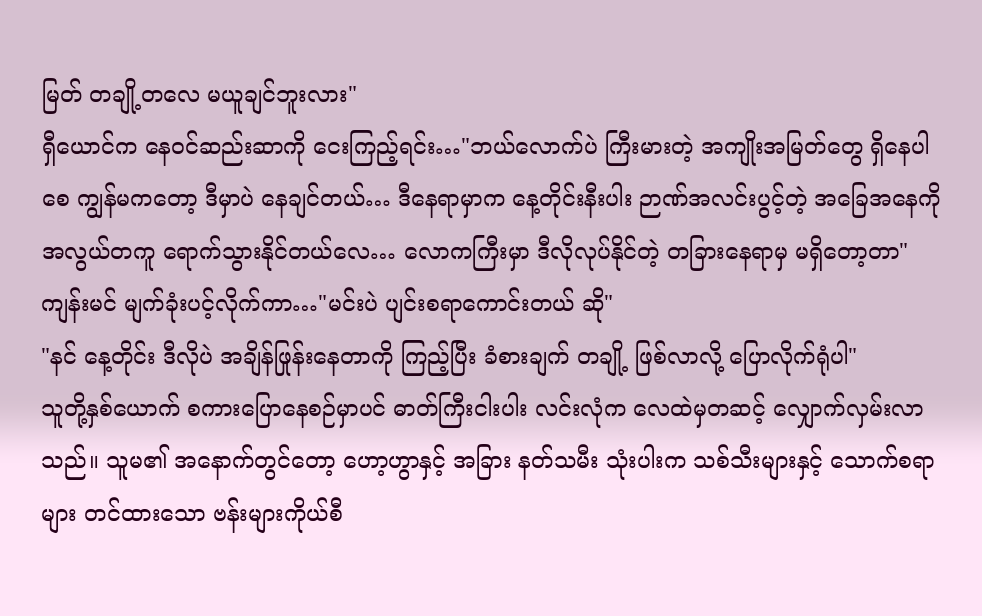မြတ် တချို့တလေ မယူချင်ဘူးလား"
ရှီယောင်က နေဝင်ဆည်းဆာကို ငေးကြည့်ရင်း…"ဘယ်လောက်ပဲ ကြီးမားတဲ့ အကျိုးအမြတ်တွေ ရှိနေပါစေ ကျွန်မကတော့ ဒီမှာပဲ နေချင်တယ်… ဒီနေရာမှာက နေ့တိုင်းနီးပါး ဉာဏ်အလင်းပွင့်တဲ့ အခြေအနေကို အလွယ်တကူ ရောက်သွားနိုင်တယ်လေ… လောကကြီးမှာ ဒီလိုလုပ်နိုင်တဲ့ တခြားနေရာမှ မရှိတော့တာ"
ကျန်းမင် မျက်ခုံးပင့်လိုက်ကာ…"မင်းပဲ ပျင်းစရာကောင်းတယ် ဆို"
"နင် နေ့တိုင်း ဒီလိုပဲ အချိန်ဖြုန်းနေတာကို ကြည့်ပြီး ခံစားချက် တချို့ ဖြစ်လာလို့ ပြောလိုက်ရုံပါ"
သူတို့နှစ်ယောက် စကားပြောနေစဉ်မှာပင် ဓာတ်ကြီးငါးပါး လင်းလုံက လေထဲမှတဆင့် လျှောက်လှမ်းလာသည်။ သူမ၏ အနောက်တွင်တော့ ဟော့ဟွာနှင့် အခြား နတ်သမီး သုံးပါးက သစ်သီးများနှင့် သောက်စရာများ တင်ထားသော ဗန်းများကိုယ်စီ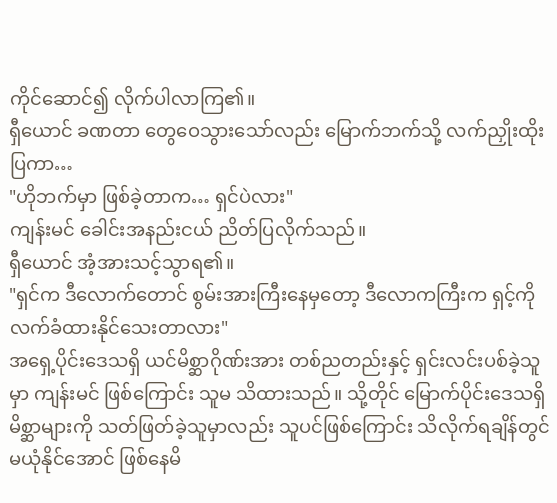ကိုင်ဆောင်၍ လိုက်ပါလာကြ၏။
ရှီယောင် ခဏတာ တွေဝေသွားသော်လည်း မြောက်ဘက်သို့ လက်ညှိုးထိုးပြကာ…
"ဟိုဘက်မှာ ဖြစ်ခဲ့တာက… ရှင်ပဲလား"
ကျန်းမင် ခေါင်းအနည်းငယ် ညိတ်ပြလိုက်သည်။
ရှီယောင် အံ့အားသင့်သွာရ၏။
"ရှင်က ဒီလောက်တောင် စွမ်းအားကြီးနေမှတော့ ဒီလောကကြီးက ရှင့်ကို လက်ခံထားနိုင်သေးတာလား"
အရှေ့ပိုင်းဒေသရှိ ယင်မိစ္ဆာဂိုဏ်းအား တစ်ညတည်းနှင့် ရှင်းလင်းပစ်ခဲ့သူမှာ ကျန်းမင် ဖြစ်ကြောင်း သူမ သိထားသည်။ သို့တိုင် မြောက်ပိုင်းဒေသရှိ မိစ္ဆာများကို သတ်ဖြတ်ခဲ့သူမှာလည်း သူပင်ဖြစ်ကြောင်း သိလိုက်ရချိန်တွင် မယုံနိုင်အောင် ဖြစ်နေမိ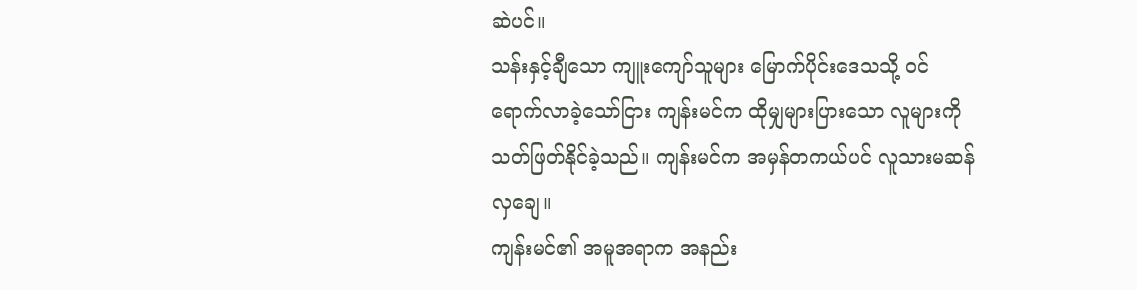ဆဲပင်။
သန်းနှင့်ချီသော ကျူးကျော်သူများ မြောက်ပိုင်းဒေသသို့ ဝင်ရောက်လာခဲ့သော်ငြား ကျန်းမင်က ထိုမျှများပြားသော လူများကို သတ်ဖြတ်နိုင်ခဲ့သည်။ ကျန်းမင်က အမှန်တကယ်ပင် လူသားမဆန်လှချေ။
ကျန်းမင်၏ အမူအရာက အနည်း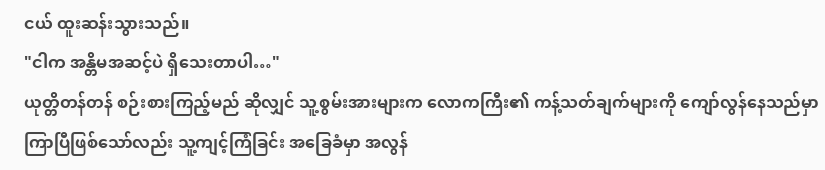ငယ် ထူးဆန်းသွားသည်။
"ငါက အန္တိမအဆင့်ပဲ ရှိသေးတာပါ…"
ယုတ္တိတန်တန် စဉ်းစားကြည့်မည် ဆိုလျှင် သူ့စွမ်းအားများက လောကကြီး၏ ကန့်သတ်ချက်များကို ကျော်လွန်နေသည်မှာ ကြာပြီဖြစ်သော်လည်း သူ့ကျင့်ကြံခြင်း အခြေခံမှာ အလွန်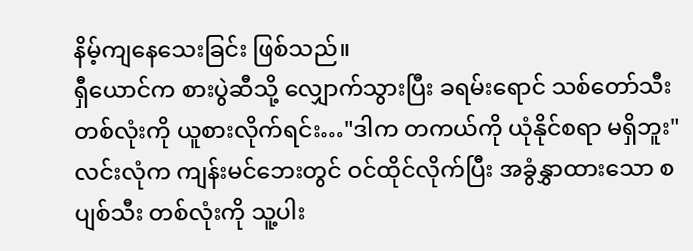နိမ့်ကျနေသေးခြင်း ဖြစ်သည်။
ရှီယောင်က စားပွဲဆီသို့ လျှောက်သွားပြီး ခရမ်းရောင် သစ်တော်သီး တစ်လုံးကို ယူစားလိုက်ရင်း…"ဒါက တကယ်ကို ယုံနိုင်စရာ မရှိဘူး"
လင်းလုံက ကျန်းမင်ဘေးတွင် ဝင်ထိုင်လိုက်ပြီး အခွံနွှာထားသော စပျစ်သီး တစ်လုံးကို သူ့ပါး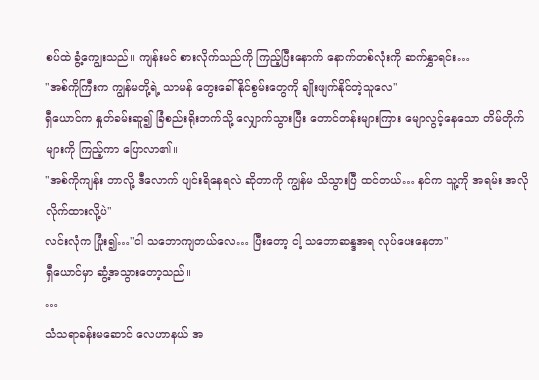စပ်ထဲ ခွံ့ကျွေးသည်။ ကျန်းမင် စားလိုက်သည်ကို ကြည့်ပြီးနောက် နောက်တစ်လုံးကို ဆက်နွှာရင်း…
"အစ်ကိုကြီးက ကျွန်မတို့ရဲ့ သာမန် တွေးခေါ်နိုင်စွမ်းတွေကို ချိုးဖျက်နိုင်တဲ့သူလေ"
ရှီယောင်က နှုတ်ခမ်းဆူ၍ ခြံစည်းရိုးဘက်သို့ လျှောက်သွားပြီး တောင်တန်းများကြား မျောလွင့်နေသော တိမ်တိုက်များကို ကြည့်ကာ ပြောလာ၏။
"အစ်ကိုကျန်း ဘာလို့ ဒီလောက် ပျင်းရိနေရလဲ ဆိုတာကို ကျွန်မ သိသွားပြီ ထင်တယ်… နင်က သူ့ကို အရမ်း အလိုလိုက်ထားလို့ပဲ"
လင်းလုံက ပြုံး၍…"ငါ သဘောကျတယ်လေ… ပြီးတော့ ငါ့ သဘောဆန္ဒအရ လုပ်ပေးနေတာ"
ရှီယောင်မှာ ဆွံ့အသွားတော့သည်။
…
သံသရာခန်းမဆောင် လေဟာနယ် အ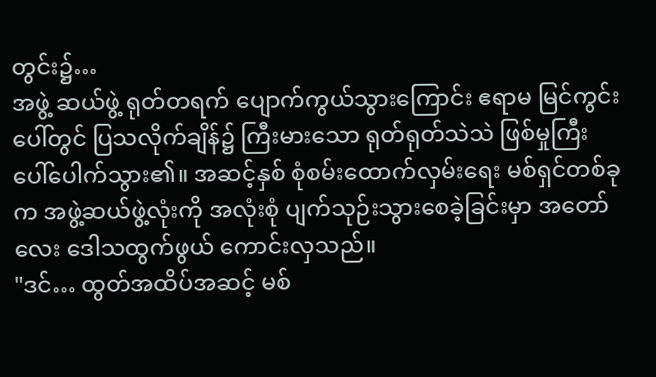တွင်း၌…
အဖွဲ့ ဆယ်ဖွဲ့ ရုတ်တရက် ပျောက်ကွယ်သွားကြောင်း ဧရာမ မြင်ကွင်းပေါ်တွင် ပြသလိုက်ချိန်၌ ကြီးမားသော ရုတ်ရုတ်သဲသဲ ဖြစ်မှုကြီး ပေါ်ပေါက်သွား၏။ အဆင့်နှစ် စုံစမ်းထောက်လှမ်းရေး မစ်ရှင်တစ်ခုက အဖွဲ့ဆယ်ဖွဲ့လုံးကို အလုံးစုံ ပျက်သုဉ်းသွားစေခဲ့ခြင်းမှာ အတော်လေး ဒေါသထွက်ဖွယ် ကောင်းလှသည်။
"ဒင်… ထွတ်အထိပ်အဆင့် မစ်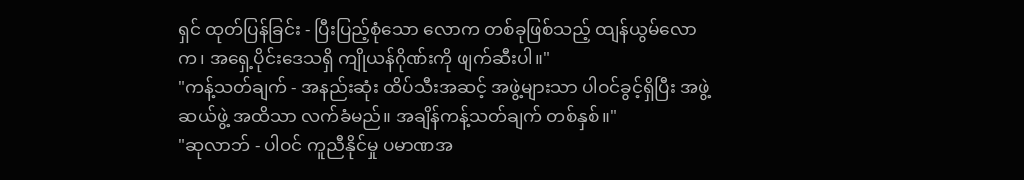ရှင် ထုတ်ပြန်ခြင်း - ပြီးပြည့်စုံသော လောက တစ်ခုဖြစ်သည့် ထျန်ယွမ်လောက၊ အရှေ့ပိုင်းဒေသရှိ ကျိုယန်ဂိုဏ်းကို ဖျက်ဆီးပါ။"
"ကန့်သတ်ချက် - အနည်းဆုံး ထိပ်သီးအဆင့် အဖွဲ့များသာ ပါဝင်ခွင့်ရှိပြီး အဖွဲ့ဆယ်ဖွဲ့ အထိသာ လက်ခံမည်။ အချိန်ကန့်သတ်ချက် တစ်နှစ်။"
"ဆုလာဘ် - ပါဝင် ကူညီနိုင်မှု ပမာဏအ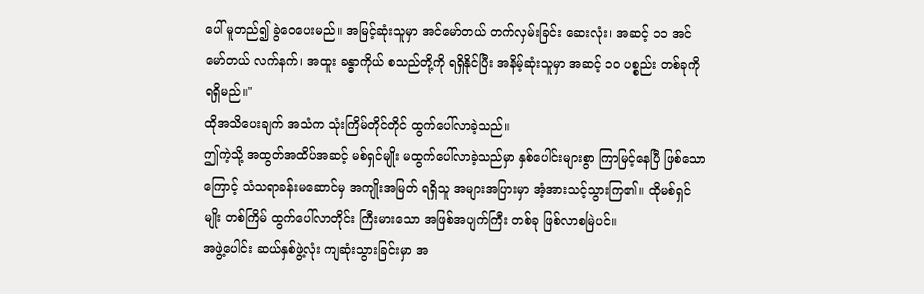ပေါ် မူတည်၍ ခွဲဝေပေးမည်။ အမြင့်ဆုံးသူမှာ အင်မော်တယ် တက်လှမ်းခြင်း ဆေးလုံး၊ အဆင့် ၁၁ အင်မော်တယ် လက်နက်၊ အထူး ခန္ဓာကိုယ် စသည်တို့ကို ရရှိနိုင်ပြီး အနိမ့်ဆုံးသူမှာ အဆင့် ၁၀ ပစ္စည်း တစ်ခုကို ရရှိမည်။"
ထိုအသိပေးချက် အသံက သုံးကြိမ်တိုင်တိုင် ထွက်ပေါ်လာခဲ့သည်။
ဤကဲ့သို့ အထွတ်အထိပ်အဆင့် မစ်ရှင်မျိုး မထွက်ပေါ်လာခဲ့သည်မှာ နှစ်ပေါင်းများစွာ ကြာမြင့်နေပြီ ဖြစ်သောကြောင့် သံသရာခန်းမဆောင်မှ အကျိုးအမြတ် ရရှိသူ အများအပြားမှာ အံ့အားသင့်သွားကြ၏။ ထိုမစ်ရှင်မျိုး တစ်ကြိမ် ထွက်ပေါ်လာတိုင်း ကြီးမားသော အဖြစ်အပျက်ကြီး တစ်ခု ဖြစ်လာစမြဲပင်။
အဖွဲ့ပေါင်း ဆယ်နှစ်ဖွဲ့လုံး ကျဆုံးသွားခြင်းမှာ အ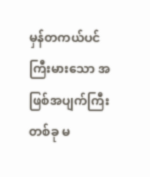မှန်တကယ်ပင် ကြီးမားသော အဖြစ်အပျက်ကြီး တစ်ခု မ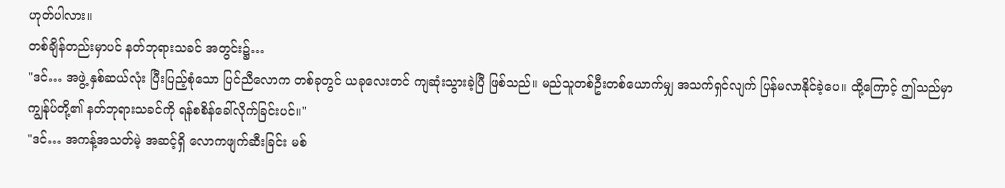ဟုတ်ပါလား။
တစ်ချိန်တည်းမှာပင် နတ်ဘုရားသခင် အတွင်း၌…
"ဒင်… အဖွဲ့ နှစ်ဆယ်လုံး ပြီးပြည့်စုံသော ပြင်ညီလောက တစ်ခုတွင် ယခုလေးတင် ကျဆုံးသွားခဲ့ပြီ ဖြစ်သည်။ မည်သူတစ်ဦးတစ်ယောက်မျှ အသက်ရှင်လျက် ပြန်မလာနိုင်ခဲ့ပေ။ ထို့ကြောင့် ဤသည်မှာ ကျွန်ုပ်တို့၏ နတ်ဘုရားသခင်ကို ရန်စစိန်ခေါ်လိုက်ခြင်းပင်။"
"ဒင်… အကန့်အသတ်မဲ့ အဆင့်ရှိ လောကဖျက်ဆီးခြင်း မစ်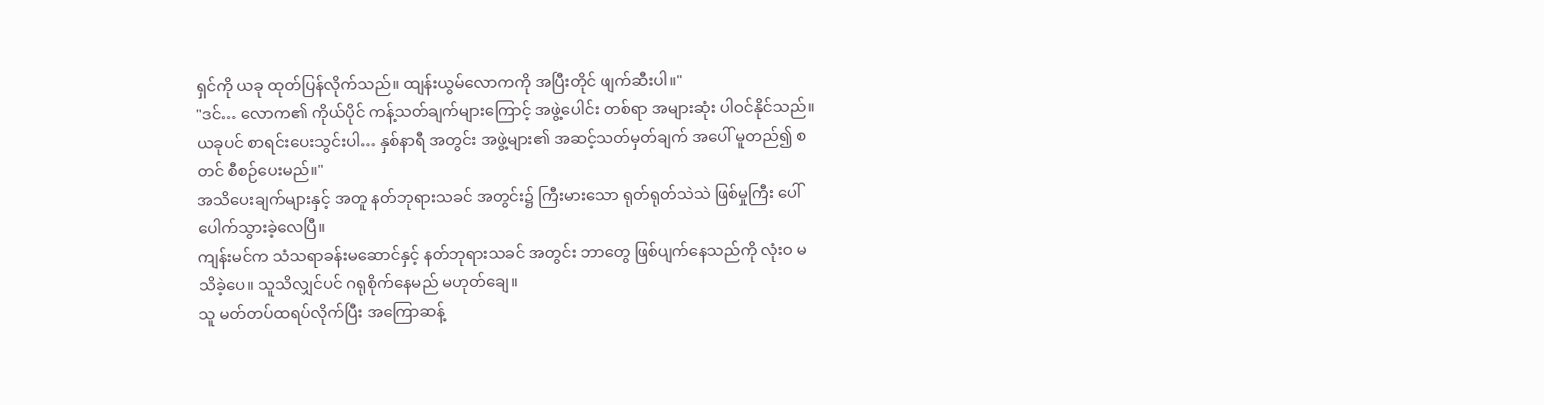ရှင်ကို ယခု ထုတ်ပြန်လိုက်သည်။ ထျန်းယွမ်လောကကို အပြီးတိုင် ဖျက်ဆီးပါ။"
"ဒင်… လောက၏ ကိုယ်ပိုင် ကန့်သတ်ချက်များကြောင့် အဖွဲ့ပေါင်း တစ်ရာ အများဆုံး ပါဝင်နိုင်သည်။ ယခုပင် စာရင်းပေးသွင်းပါ… နှစ်နာရီ အတွင်း အဖွဲ့များ၏ အဆင့်သတ်မှတ်ချက် အပေါ် မူတည်၍ စတင် စီစဉ်ပေးမည်။"
အသိပေးချက်များနှင့် အတူ နတ်ဘုရားသခင် အတွင်း၌ ကြီးမားသော ရုတ်ရုတ်သဲသဲ ဖြစ်မှုကြီး ပေါ်ပေါက်သွားခဲ့လေပြီ။
ကျန်းမင်က သံသရာခန်းမဆောင်နှင့် နတ်ဘုရားသခင် အတွင်း ဘာတွေ ဖြစ်ပျက်နေသည်ကို လုံးဝ မသိခဲ့ပေ။ သူသိလျှင်ပင် ဂရုစိုက်နေမည် မဟုတ်ချေ။
သူ မတ်တပ်ထရပ်လိုက်ပြီး အကြောဆန့်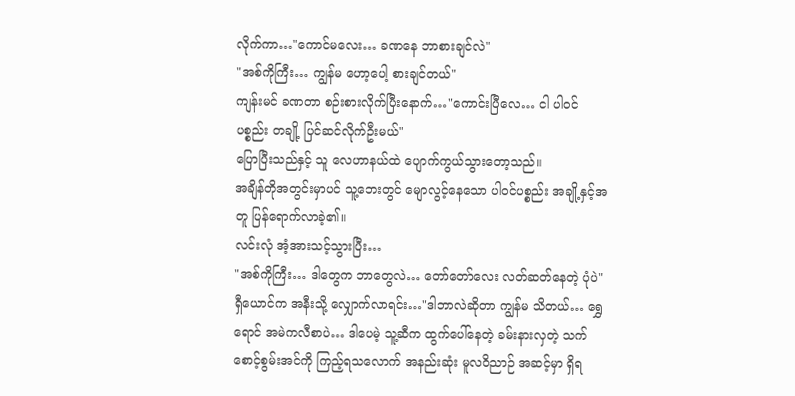လိုက်ကာ…"ကောင်မလေး… ခဏနေ ဘာစားချင်လဲ"
"အစ်ကိုကြီး… ကျွန်မ ဟော့ပေါ့ စားချင်တယ်"
ကျန်းမင် ခဏတာ စဉ်းစားလိုက်ပြီးနောက်…"ကောင်းပြီလေ… ငါ ပါဝင်ပစ္စည်း တချို့ ပြင်ဆင်လိုက်ဦးမယ်"
ပြောပြီးသည်နှင့် သူ လေဟာနယ်ထဲ ပျောက်ကွယ်သွားတော့သည်။
အချိန်တိုအတွင်းမှာပင် သူ့ဘေးတွင် မျောလွင့်နေသော ပါဝင်ပစ္စည်း အချို့နှင့်အတူ ပြန်ရောက်လာခဲ့၏။
လင်းလုံ အံ့အားသင့်သွားပြီး…
"အစ်ကိုကြီး… ဒါတွေက ဘာတွေလဲ… တော်တော်လေး လတ်ဆတ်နေတဲ့ ပုံပဲ"
ရှီယောင်က အနီးသို့ လျှောက်လာရင်း…"ဒါဘာလဲဆိုတာ ကျွန်မ သိတယ်… ရွှေရောင် အမဲကလီစာပဲ… ဒါပေမဲ့ သူ့ဆီက ထွက်ပေါ်နေတဲ့ ခမ်းနားလှတဲ့ သက်စောင့်စွမ်းအင်ကို ကြည့်ရသလောက် အနည်းဆုံး မူလဝိညာဉ် အဆင့်မှာ ရှိရ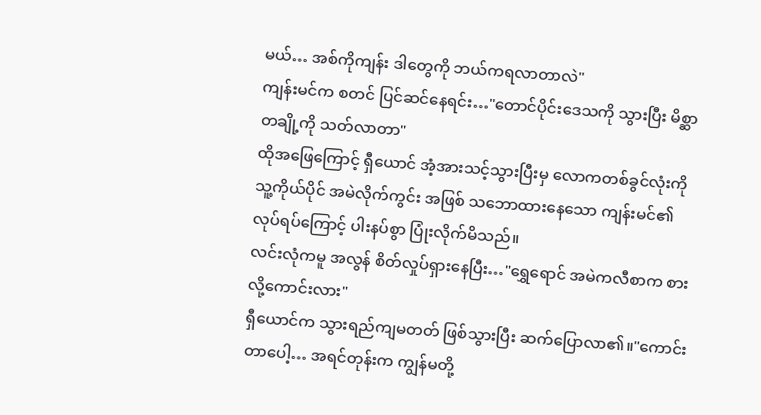မယ်… အစ်ကိုကျန်း ဒါတွေကို ဘယ်ကရလာတာလဲ"
ကျန်းမင်က စတင် ပြင်ဆင်နေရင်း…"တောင်ပိုင်းဒေသကို သွားပြီး မိစ္ဆာတချို့ကို သတ်လာတာ"
ထိုအဖြေကြောင့် ရှီယောင် အံ့အားသင့်သွားပြီးမှ လောကတစ်ခွင်လုံးကို သူ့ကိုယ်ပိုင် အမဲလိုက်ကွင်း အဖြစ် သဘောထားနေသော ကျန်းမင်၏ လုပ်ရပ်ကြောင့် ပါးနပ်စွာ ပြုံးလိုက်မိသည်။
လင်းလုံကမူ အလွန် စိတ်လှုပ်ရှားနေပြီး…"ရွှေရောင် အမဲကလီစာက စားလို့ကောင်းလား"
ရှီယောင်က သွားရည်ကျမတတ် ဖြစ်သွားပြီး ဆက်ပြောလာ၏။"ကောင်းတာပေါ့… အရင်တုန်းက ကျွန်မတို့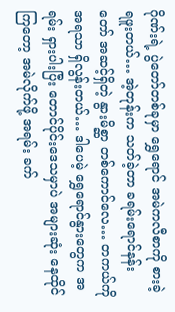ဂိုဏ်းရဲ့ ပွဲတော်တစ်ခုမှာ ရွှေရောင် အမဲကလီစာကို စားခဲ့ရဖူးတယ်… အဲ့တုန်းက သတ်ခဲ့တာ ခရမ်းရောင်နန်းတော် အဆင့်ရှိတဲ့ နွားမိစ္ဆာ တစ်ကောင်လေ… တကယ်ကို အရသာ ရှိလွန်းတယ်… ဒါပေမဲ့ ရွှေရောင်နွားတွေက အရမ်း ရှားပါးပြီး တောင်ပိုင်းဒေသမှာပဲ အများဆုံး နေထိုင်ကြတော့ အမဲလိုက်ဖို့ အရမ်း ခက်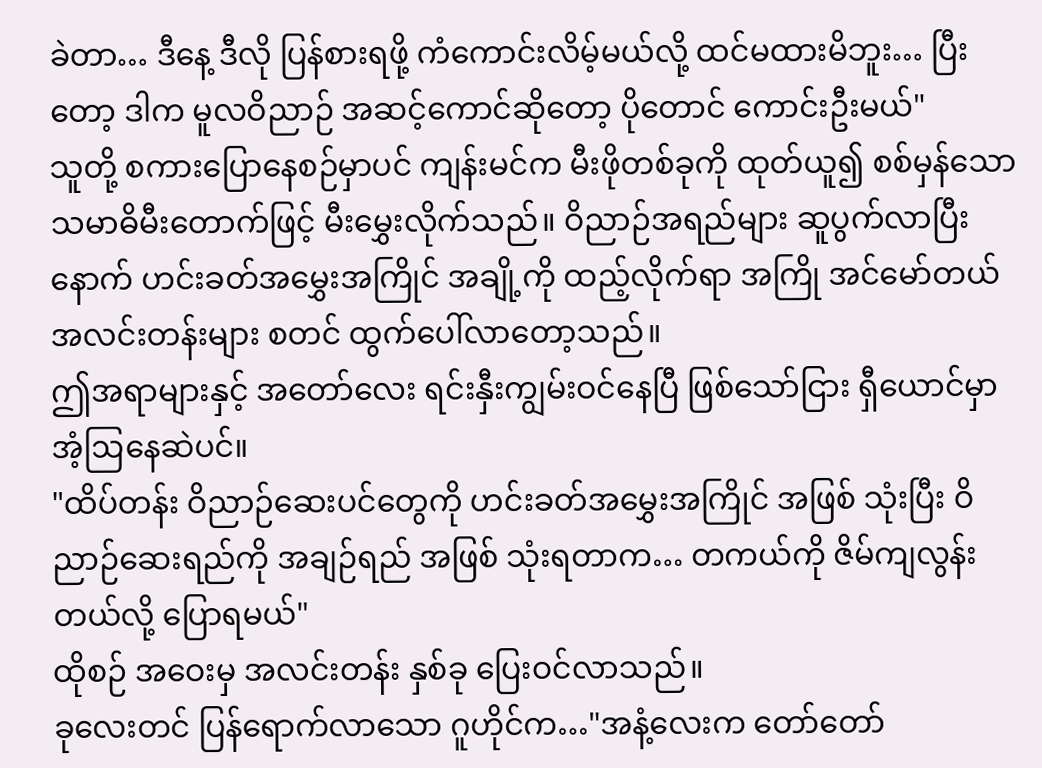ခဲတာ… ဒီနေ့ ဒီလို ပြန်စားရဖို့ ကံကောင်းလိမ့်မယ်လို့ ထင်မထားမိဘူး… ပြီးတော့ ဒါက မူလဝိညာဉ် အဆင့်ကောင်ဆိုတော့ ပိုတောင် ကောင်းဦးမယ်"
သူတို့ စကားပြောနေစဉ်မှာပင် ကျန်းမင်က မီးဖိုတစ်ခုကို ထုတ်ယူ၍ စစ်မှန်သော သမာဓိမီးတောက်ဖြင့် မီးမွှေးလိုက်သည်။ ဝိညာဉ်အရည်များ ဆူပွက်လာပြီးနောက် ဟင်းခတ်အမွှေးအကြိုင် အချို့ကို ထည့်လိုက်ရာ အကြို အင်မော်တယ် အလင်းတန်းများ စတင် ထွက်ပေါ်လာတော့သည်။
ဤအရာများနှင့် အတော်လေး ရင်းနှီးကျွမ်းဝင်နေပြီ ဖြစ်သော်ငြား ရှီယောင်မှာ အံ့ဩနေဆဲပင်။
"ထိပ်တန်း ဝိညာဉ်ဆေးပင်တွေကို ဟင်းခတ်အမွှေးအကြိုင် အဖြစ် သုံးပြီး ဝိညာဉ်ဆေးရည်ကို အချဉ်ရည် အဖြစ် သုံးရတာက… တကယ်ကို ဇိမ်ကျလွန်းတယ်လို့ ပြောရမယ်"
ထိုစဉ် အဝေးမှ အလင်းတန်း နှစ်ခု ပြေးဝင်လာသည်။
ခုလေးတင် ပြန်ရောက်လာသော ဂူဟိုင်က…"အနံ့လေးက တော်တော်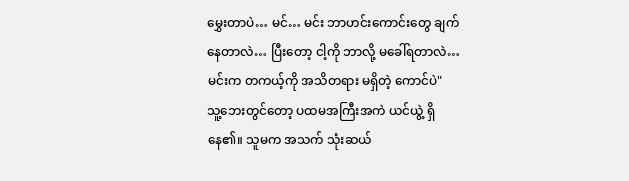မွှေးတာပဲ… မင်… မင်း ဘာဟင်းကောင်းတွေ ချက်နေတာလဲ… ပြီးတော့ ငါ့ကို ဘာလို့ မခေါ်ရတာလဲ… မင်းက တကယ့်ကို အသိတရား မရှိတဲ့ ကောင်ပဲ"
သူ့ဘေးတွင်တော့ ပထမအကြီးအကဲ ယင်ယွဲ့ ရှိနေ၏။ သူမက အသက် သုံးဆယ်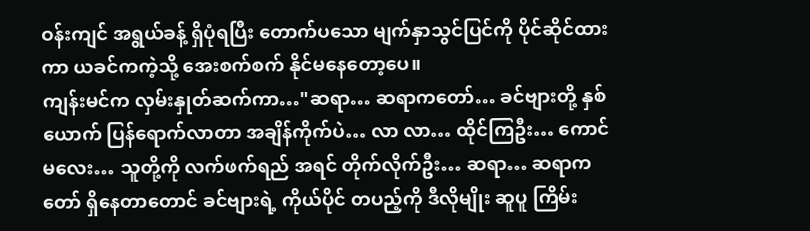ဝန်းကျင် အရွယ်ခန့် ရှိပုံရပြီး တောက်ပသော မျက်နှာသွင်ပြင်ကို ပိုင်ဆိုင်ထားကာ ယခင်ကကဲ့သို့ အေးစက်စက် နိုင်မနေတော့ပေ။
ကျန်းမင်က လှမ်းနှုတ်ဆက်ကာ…"ဆရာ… ဆရာကတော်… ခင်ဗျားတို့ နှစ်ယောက် ပြန်ရောက်လာတာ အချိန်ကိုက်ပဲ… လာ လာ… ထိုင်ကြဦး… ကောင်မလေး… သူတို့ကို လက်ဖက်ရည် အရင် တိုက်လိုက်ဦး… ဆရာ… ဆရာကတော် ရှိနေတာတောင် ခင်ဗျားရဲ့ ကိုယ်ပိုင် တပည့်ကို ဒီလိုမျိုး ဆူပူ ကြိမ်း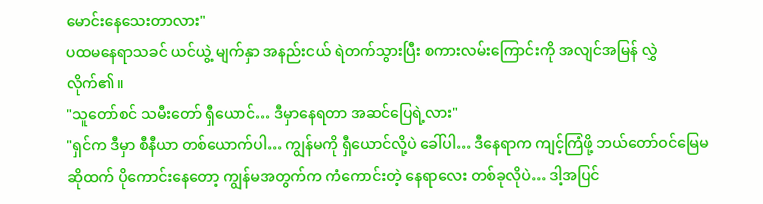မောင်းနေသေးတာလား"
ပထမနေရာသခင် ယင်ယွဲ့ မျက်နှာ အနည်းငယ် ရဲတက်သွားပြီး စကားလမ်းကြောင်းကို အလျင်အမြန် လွှဲလိုက်၏။
"သူတော်စင် သမီးတော် ရှီယောင်… ဒီမှာနေရတာ အဆင်ပြေရဲ့လား"
"ရှင်က ဒီမှာ စီနီယာ တစ်ယောက်ပါ… ကျွန်မကို ရှီယောင်လို့ပဲ ခေါ်ပါ… ဒီနေရာက ကျင့်ကြံဖို့ ဘယ်တော်ဝင်မြေမဆိုထက် ပိုကောင်းနေတော့ ကျွန်မအတွက်က ကံကောင်းတဲ့ နေရာလေး တစ်ခုလိုပဲ… ဒါ့အပြင်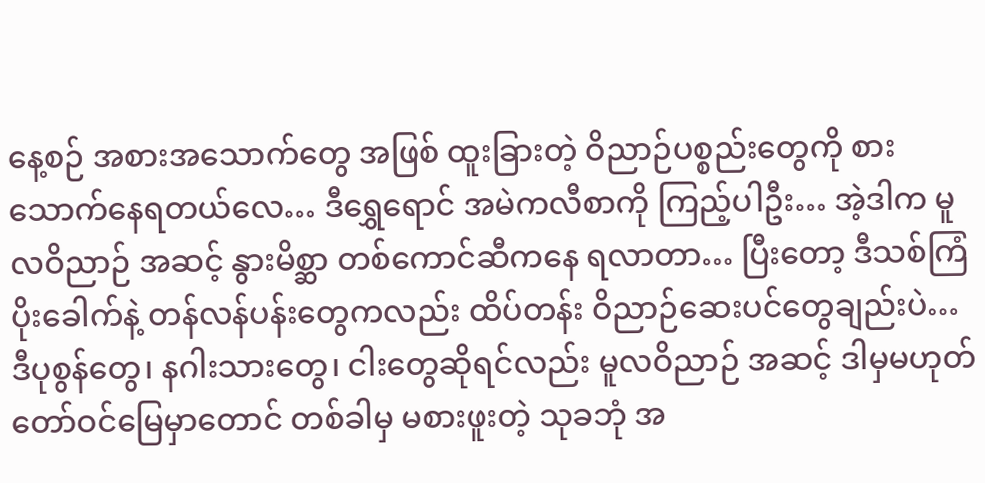နေ့စဉ် အစားအသောက်တွေ အဖြစ် ထူးခြားတဲ့ ဝိညာဉ်ပစ္စည်းတွေကို စားသောက်နေရတယ်လေ… ဒီရွှေရောင် အမဲကလီစာကို ကြည့်ပါဦး… အဲ့ဒါက မူလဝိညာဉ် အဆင့် နွားမိစ္ဆာ တစ်ကောင်ဆီကနေ ရလာတာ… ပြီးတော့ ဒီသစ်ကြံပိုးခေါက်နဲ့ တန်လန်ပန်းတွေကလည်း ထိပ်တန်း ဝိညာဉ်ဆေးပင်တွေချည်းပဲ… ဒီပုစွန်တွေ၊ နဂါးသားတွေ၊ ငါးတွေဆိုရင်လည်း မူလဝိညာဉ် အဆင့် ဒါမှမဟုတ် တော်ဝင်မြေမှာတောင် တစ်ခါမှ မစားဖူးတဲ့ သုခဘုံ အ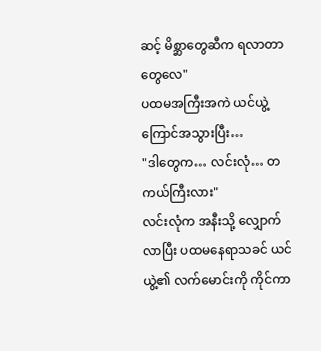ဆင့် မိစ္ဆာတွေဆီက ရလာတာတွေလေ"
ပထမအကြီးအကဲ ယင်ယွဲ့ ကြောင်အသွားပြီး…
"ဒါတွေက… လင်းလုံ… တကယ်ကြီးလား"
လင်းလုံက အနီးသို့ လျှောက်လာပြီး ပထမနေရာသခင် ယင်ယွဲ့၏ လက်မောင်းကို ကိုင်ကာ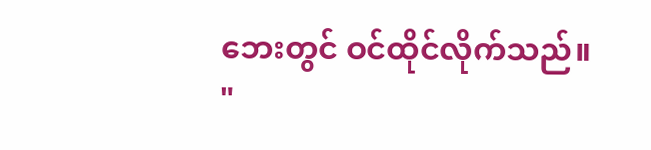ဘေးတွင် ဝင်ထိုင်လိုက်သည်။
"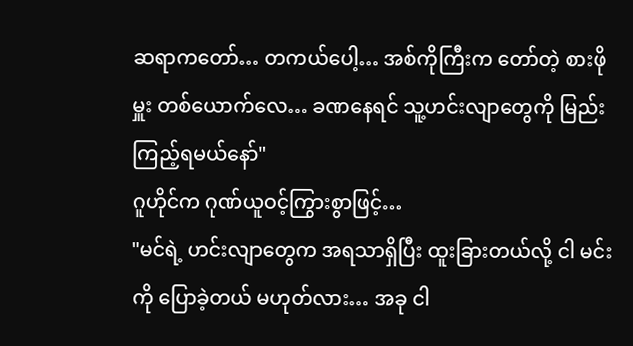ဆရာကတော်… တကယ်ပေါ့… အစ်ကိုကြီးက တော်တဲ့ စားဖိုမှူး တစ်ယောက်လေ… ခဏနေရင် သူ့ဟင်းလျာတွေကို မြည်းကြည့်ရမယ်နော်"
ဂူဟိုင်က ဂုဏ်ယူဝင့်ကြွားစွာဖြင့်…
"မင်ရဲ့ ဟင်းလျာတွေက အရသာရှိပြီး ထူးခြားတယ်လို့ ငါ မင်းကို ပြောခဲ့တယ် မဟုတ်လား… အခု ငါ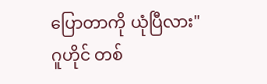ပြောတာကို ယုံပြီလား"
ဂူဟိုင် တစ်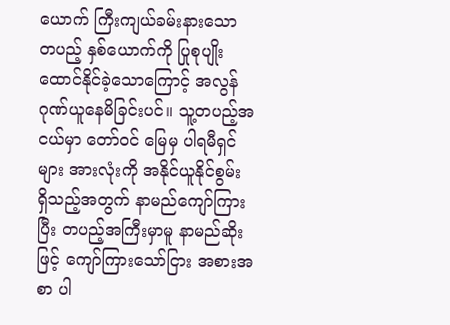ယောက် ကြီးကျယ်ခမ်းနားသော တပည့် နှစ်ယောက်ကို ပြုစုပျိုးထောင်နိုင်ခဲ့သောကြောင့် အလွန် ဂုဏ်ယူနေမိခြင်းပင်။ သူ့တပည့်အငယ်မှာ တော်ဝင် မြေမှ ပါရမီရှင်များ အားလုံးကို အနိုင်ယူနိုင်စွမ်း ရှိသည့်အတွက် နာမည်ကျော်ကြားပြီး တပည့်အကြီးမှာမူ နာမည်ဆိုးဖြင့် ကျော်ကြားသော်ငြား အစားအစာ ပါ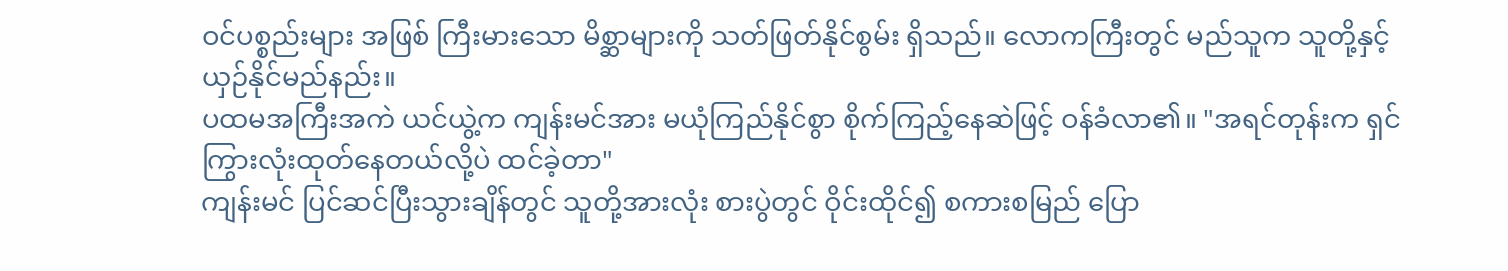ဝင်ပစ္စည်းများ အဖြစ် ကြီးမားသော မိစ္ဆာများကို သတ်ဖြတ်နိုင်စွမ်း ရှိသည်။ လောကကြီးတွင် မည်သူက သူတို့နှင့် ယှဉ်နိုင်မည်နည်း။
ပထမအကြီးအကဲ ယင်ယွဲ့က ကျန်းမင်အား မယုံကြည်နိုင်စွာ စိုက်ကြည့်နေဆဲဖြင့် ဝန်ခံလာ၏။ "အရင်တုန်းက ရှင် ကြွားလုံးထုတ်နေတယ်လို့ပဲ ထင်ခဲ့တာ"
ကျန်းမင် ပြင်ဆင်ပြီးသွားချိန်တွင် သူတို့အားလုံး စားပွဲတွင် ဝိုင်းထိုင်၍ စကားစမြည် ပြော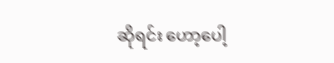ဆိုရင်း ဟော့ပေါ့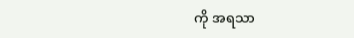ကို အရသာ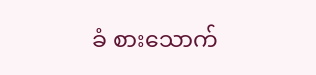ခံ စားသောက်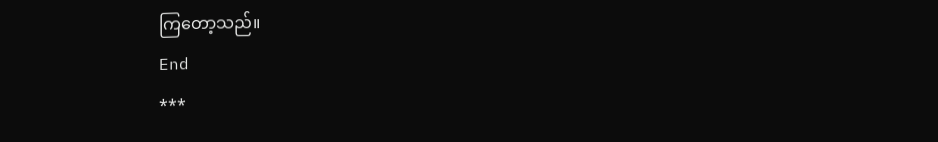ကြတော့သည်။
End
***